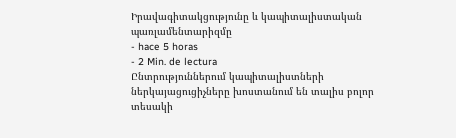Իրավագիտակցությունը և կապիտալիստական պառլամենտարիզմը
- hace 5 horas
- 2 Min. de lectura
Ընտրություններում կապիտալիստների ներկայացուցիչները խոստանում են տալիս բոլոր տեսակի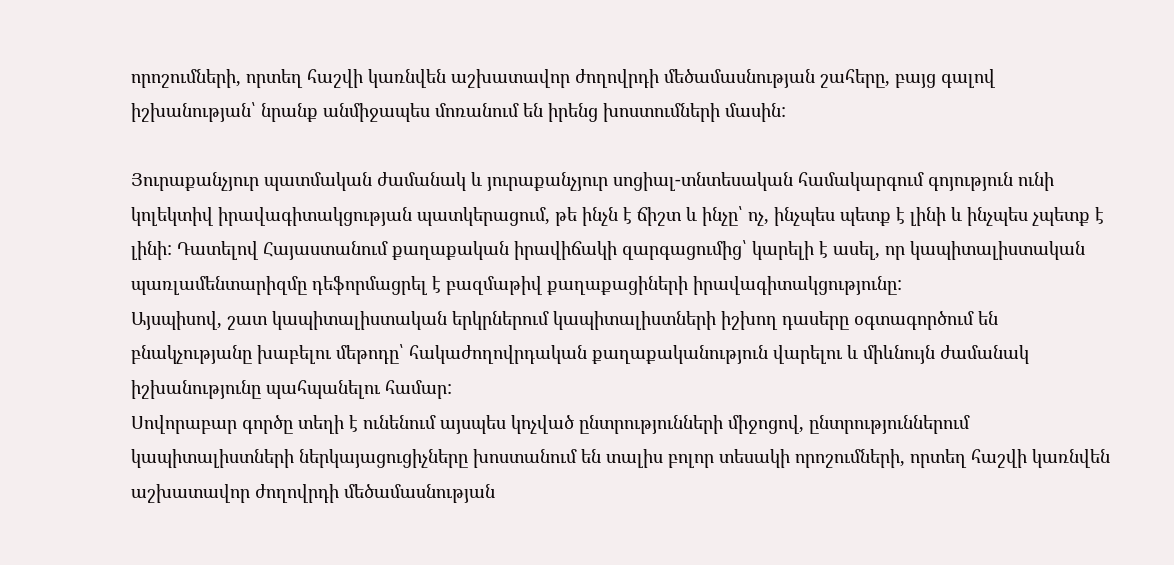որոշումների, որտեղ հաշվի կառնվեն աշխատավոր ժողովրդի մեծամասնության շահերը, բայց գալով իշխանության՝ նրանք անմիջապես մոռանում են իրենց խոստումների մասին:

Յուրաքանչյուր պատմական ժամանակ և յուրաքանչյուր սոցիալ-տնտեսական համակարգում գոյություն ունի կոլեկտիվ իրավագիտակցության պատկերացում, թե ինչն է ճիշտ և ինչը՝ ոչ, ինչպես պետք է լինի և ինչպես չպետք է լինի: Դատելով Հայաստանում քաղաքական իրավիճակի զարգացումից՝ կարելի է ասել, որ կապիտալիստական պառլամենտարիզմը դեֆորմացրել է բազմաթիվ քաղաքացիների իրավագիտակցությունը:
Այսպիսով, շատ կապիտալիստական երկրներում կապիտալիստների իշխող դասերը օգտագործում են բնակչությանը խաբելու մեթոդը՝ հակաժողովրդական քաղաքականություն վարելու և միևնույն ժամանակ իշխանությունը պահպանելու համար:
Սովորաբար գործը տեղի է ունենում այսպես կոչված ընտրությունների միջոցով, ընտրություններում կապիտալիստների ներկայացուցիչները խոստանում են տալիս բոլոր տեսակի որոշումների, որտեղ հաշվի կառնվեն աշխատավոր ժողովրդի մեծամասնության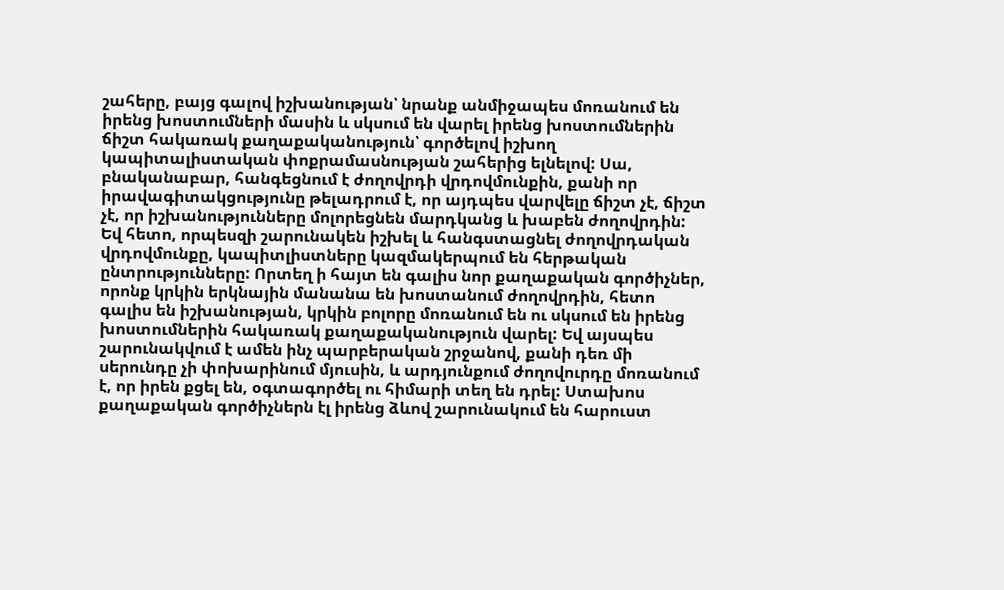շահերը, բայց գալով իշխանության՝ նրանք անմիջապես մոռանում են իրենց խոստումների մասին և սկսում են վարել իրենց խոստումներին ճիշտ հակառակ քաղաքականություն՝ գործելով իշխող կապիտալիստական փոքրամասնության շահերից ելնելով: Սա, բնականաբար, հանգեցնում է ժողովրդի վրդովմունքին, քանի որ իրավագիտակցությունը թելադրում է, որ այդպես վարվելը ճիշտ չէ, ճիշտ չէ, որ իշխանությունները մոլորեցնեն մարդկանց և խաբեն ժողովրդին: Եվ հետո, որպեսզի շարունակեն իշխել և հանգստացնել ժողովրդական վրդովմունքը, կապիտլիստները կազմակերպում են հերթական ընտրությունները: Որտեղ ի հայտ են գալիս նոր քաղաքական գործիչներ, որոնք կրկին երկնային մանանա են խոստանում ժողովրդին, հետո գալիս են իշխանության, կրկին բոլորը մոռանում են ու սկսում են իրենց խոստումներին հակառակ քաղաքականություն վարել: Եվ այսպես շարունակվում է ամեն ինչ պարբերական շրջանով, քանի դեռ մի սերունդը չի փոխարինում մյուսին, և արդյունքում ժողովուրդը մոռանում է, որ իրեն քցել են, օգտագործել ու հիմարի տեղ են դրել: Ստախոս քաղաքական գործիչներն էլ իրենց ձևով շարունակում են հարուստ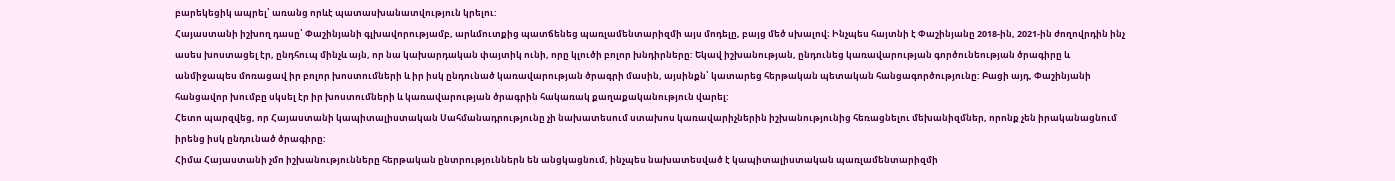բարեկեցիկ ապրել՝ առանց որևէ պատասխանատվություն կրելու:
Հայաստանի իշխող դասը՝ Փաշինյանի գլխավորությամբ, արևմուտքից պատճենեց պառլամենտարիզմի այս մոդելը, բայց մեծ սխալով։ Ինչպես հայտնի է Փաշինյանը 2018-ին, 2021-ին ժողովրդին ինչ ասես խոստացել էր, ընդհուպ մինչև այն, որ նա կախարդական փայտիկ ունի, որը կլուծի բոլոր խնդիրները: Եկավ իշխանության, ընդունեց կառավարության գործունեության ծրագիրը և անմիջապես մոռացավ իր բոլոր խոստումների և իր իսկ ընդունած կառավարության ծրագրի մասին, այսինքն՝ կատարեց հերթական պետական հանցագործությունը: Բացի այդ, Փաշինյանի հանցավոր խումբը սկսել էր իր խոստումների և կառավարության ծրագրին հակառակ քաղաքականություն վարել:
Հետո պարզվեց, որ Հայաստանի կապիտալիստական Սահմանադրությունը չի նախատեսում ստախոս կառավարիչներին իշխանությունից հեռացնելու մեխանիզմներ, որոնք չեն իրականացնում իրենց իսկ ընդունած ծրագիրը:
Հիմա Հայաստանի չմո իշխանությունները հերթական ընտրություններն են անցկացնում, ինչպես նախատեսված է կապիտալիստական պառլամենտարիզմի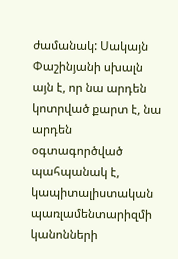ժամանակ: Սակայն Փաշինյանի սխալն այն է, որ նա արդեն կոտրված քարտ է, նա արդեն օգտագործված պահպանակ է, կապիտալիստական պառլամենտարիզմի կանոնների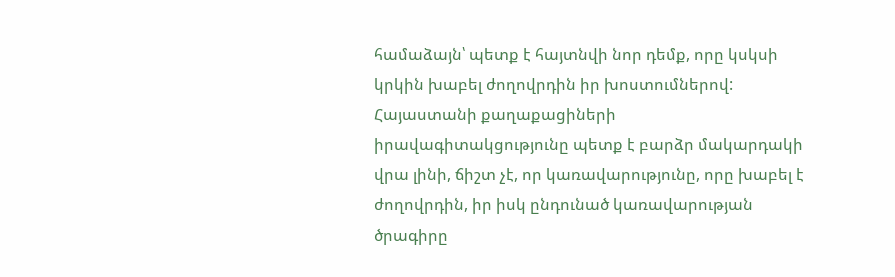համաձայն՝ պետք է հայտնվի նոր դեմք, որը կսկսի կրկին խաբել ժողովրդին իր խոստումներով: Հայաստանի քաղաքացիների իրավագիտակցությունը պետք է բարձր մակարդակի վրա լինի, ճիշտ չէ, որ կառավարությունը, որը խաբել է ժողովրդին, իր իսկ ընդունած կառավարության ծրագիրը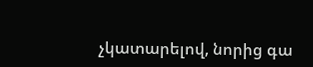չկատարելով, նորից գա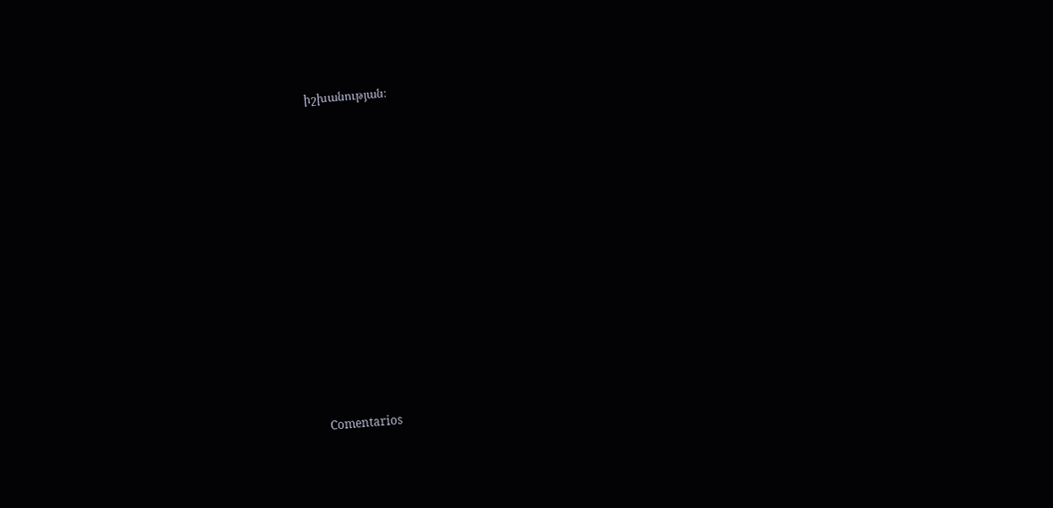իշխանության։













Comentarios